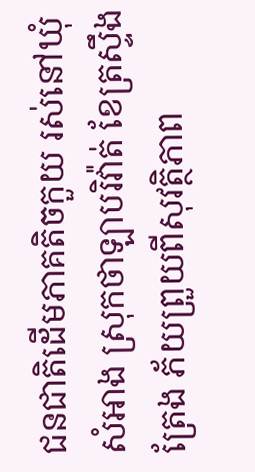ជនជាតិដើមភាគតិចកួយ រស់នៅឃុំសំអាង ស្រុកថាឡាបរិវ៉ាត់ ខែត្រស្ទឹងត្រែង ភ័យព្រួយពីសុវត្ថិភាព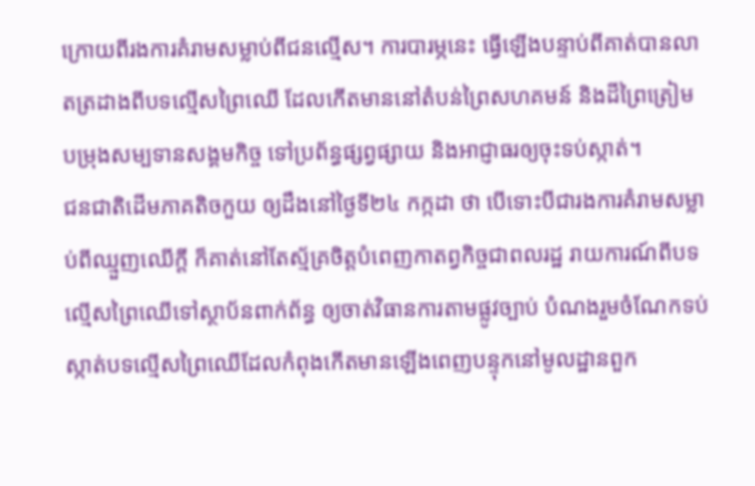ក្រោយពីរងការគំរាមសម្លាប់ពីជនល្មើស។ ការបារម្ភនេះ ធ្វើឡើងបន្ទាប់ពីគាត់បានលាតត្រដាងពីបទល្មើសព្រៃឈើ ដែលកើតមាននៅតំបន់ព្រៃសហគមន៍ និងដីព្រៃត្រៀមបម្រុងសម្បទានសង្គមកិច្ច ទៅប្រព័ន្ធផ្សព្វផ្សាយ និងអាជ្ញាធរឲ្យចុះទប់ស្កាត់។
ជនជាតិដើមភាគតិចកួយ ឲ្យដឹងនៅថ្ងៃទី២៤ កក្កដា ថា បើទោះបីជារងការគំរាមសម្លាប់ពីឈ្មួញឈើក្តី ក៏គាត់នៅតែស្ម័គ្រចិត្តបំពេញកាតព្វកិច្ចជាពលរដ្ឋ រាយការណ៍ពីបទល្មើសព្រៃឈើទៅស្ថាប័នពាក់ព័ន្ធ ឲ្យចាត់វិធានការតាមផ្លូវច្បាប់ បំណងរួមចំណែកទប់ស្កាត់បទល្មើសព្រៃឈើដែលកំពុងកើតមានឡើងពេញបន្ទុកនៅមូលដ្ឋានពួក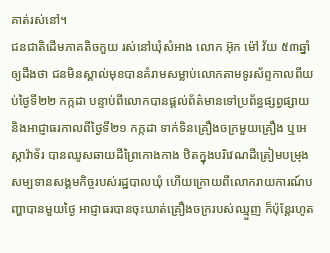គាត់រស់នៅ។
ជនជាតិដើមភាគតិចកួយ រស់នៅឃុំសំអាង លោក អ៊ុក ម៉ៅ វ័យ ៥៣ឆ្នាំ ឲ្យដឹងថា ជនមិនស្គាល់មុខបានគំរាមសម្លាប់លោកតាមទូរស័ព្ទកាលពីយប់ថ្ងៃទី២២ កក្កដា បន្ទាប់ពីលោកបានផ្តល់ព័ត៌មានទៅប្រព័ន្ធផ្សព្វផ្សាយ និងអាជ្ញាធរកាលពីថ្ងៃទី២១ កក្កដា ទាក់ទិនគ្រឿងចក្រមួយគ្រឿង ឬអេស្កាវ៉ាទ័រ បានឈូសឆាយដីព្រៃកោងកាង ឋិតក្នុងបរិវេណដីត្រៀមបម្រុងសម្បទានសង្គមកិច្ចរបស់រដ្ឋបាលឃុំ ហើយក្រោយពីលោករាយការណ៍បញ្ហាបានមួយថ្ងៃ អាជ្ញាធរបានចុះឃាត់គ្រឿងចក្ររបស់ឈ្មួញ ក៏ប៉ុន្តែរហូត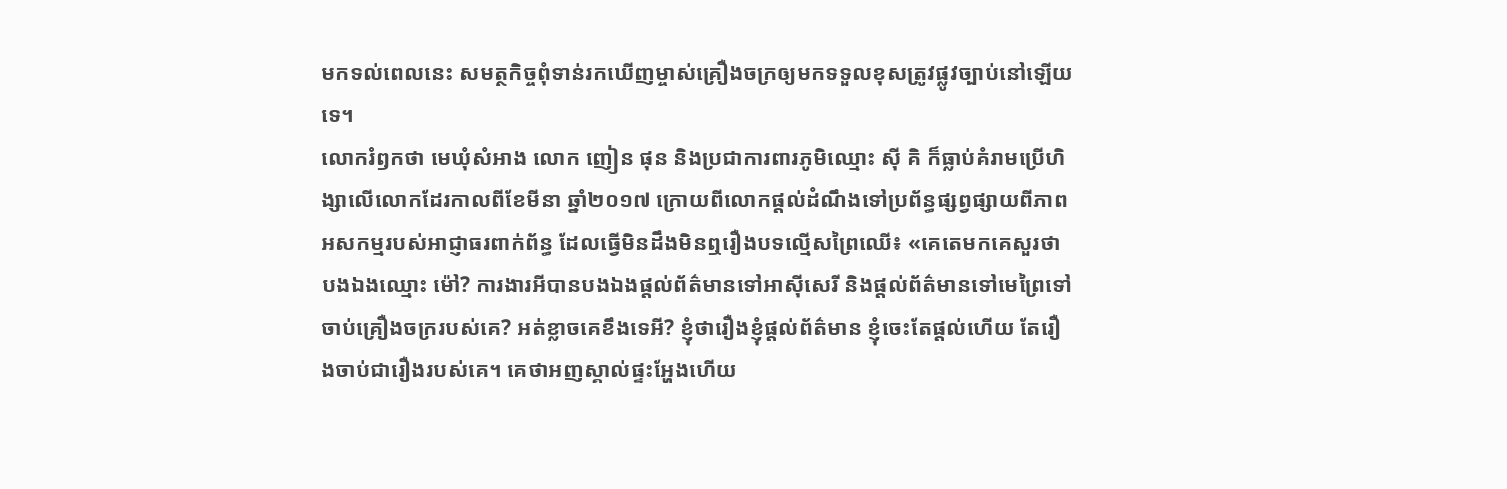មកទល់ពេលនេះ សមត្ថកិច្ចពុំទាន់រកឃើញម្ចាស់គ្រឿងចក្រឲ្យមកទទួលខុសត្រូវផ្លូវច្បាប់នៅឡើយទេ។
លោករំឭកថា មេឃុំសំអាង លោក ញៀន ផុន និងប្រជាការពារភូមិឈ្មោះ ស៊ី គិ ក៏ធ្លាប់គំរាមប្រើហិង្សាលើលោកដែរកាលពីខែមីនា ឆ្នាំ២០១៧ ក្រោយពីលោកផ្តល់ដំណឹងទៅប្រព័ន្ធផ្សព្វផ្សាយពីភាពអសកម្មរបស់អាជ្ញាធរពាក់ព័ន្ធ ដែលធ្វើមិនដឹងមិនឮរឿងបទល្មើសព្រៃឈើ៖ «គេតេមកគេសួរថា បងឯងឈ្មោះ ម៉ៅ? ការងារអីបានបងឯងផ្តល់ព័ត៌មានទៅអាស៊ីសេរី និងផ្តល់ព័ត៌មានទៅមេព្រៃទៅចាប់គ្រឿងចក្ររបស់គេ? អត់ខ្លាចគេខឹងទេអី? ខ្ញុំថារឿងខ្ញុំផ្តល់ព័ត៌មាន ខ្ញុំចេះតែផ្តល់ហើយ តែរឿងចាប់ជារឿងរបស់គេ។ គេថាអញស្គាល់ផ្ទះអ្ហែងហើយ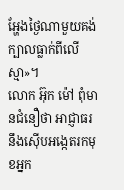អ្ហែងថ្ងៃណាមួយគង់ក្បាលធ្លាក់ពីលើស្មា»។
លោក អ៊ុក ម៉ៅ ពុំមានជំនឿថា អាជ្ញាធរនឹងស៊ើបអង្កេតរកមុខអ្នក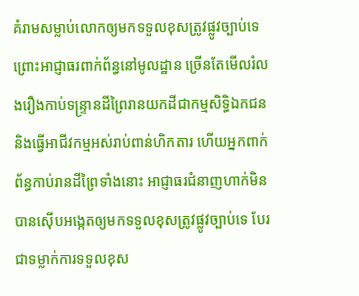គំរាមសម្លាប់លោកឲ្យមកទទួលខុសត្រូវផ្លូវច្បាប់ទេ ព្រោះអាជ្ញាធរពាក់ព័ន្ធនៅមូលដ្ឋាន ច្រើនតែមើលរំលងរឿងកាប់ទន្ទ្រានដីព្រៃរានយកដីជាកម្មសិទ្ធិឯកជន និងធ្វើអាជីវកម្មអស់រាប់ពាន់ហិកតារ ហើយអ្នកពាក់ព័ន្ធកាប់រានដីព្រៃទាំងនោះ អាជ្ញាធរជំនាញហាក់មិនបានស៊ើបអង្កេតឲ្យមកទទួលខុសត្រូវផ្លូវច្បាប់ទេ បែរជាទម្លាក់ការទទួលខុស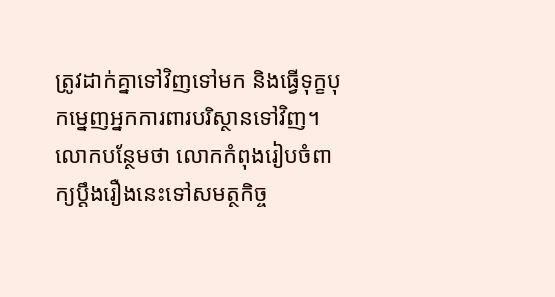ត្រូវដាក់គ្នាទៅវិញទៅមក និងធ្វើទុក្ខបុកម្នេញអ្នកការពារបរិស្ថានទៅវិញ។ លោកបន្ថែមថា លោកកំពុងរៀបចំពាក្យប្ដឹងរឿងនេះទៅសមត្ថកិច្ច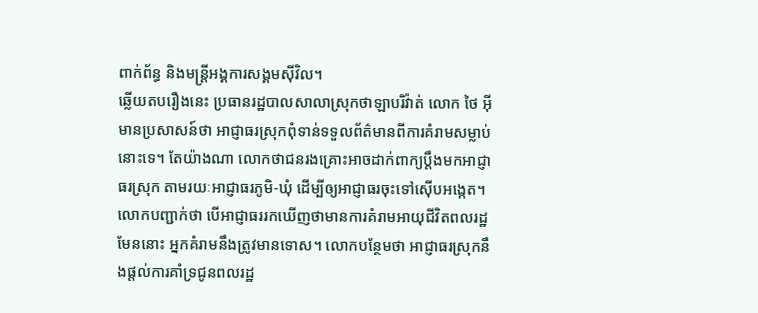ពាក់ព័ន្ធ និងមន្ត្រីអង្គការសង្គមស៊ីវិល។
ឆ្លើយតបរឿងនេះ ប្រធានរដ្ឋបាលសាលាស្រុកថាឡាបរិវ៉ាត់ លោក ថៃ អ៊ី មានប្រសាសន៍ថា អាជ្ញាធរស្រុកពុំទាន់ទទួលព័ត៌មានពីការគំរាមសម្លាប់នោះទេ។ តែយ៉ាងណា លោកថាជនរងគ្រោះអាចដាក់ពាក្យប្ដឹងមកអាជ្ញាធរស្រុក តាមរយៈអាជ្ញាធរភូមិ-ឃុំ ដើម្បីឲ្យអាជ្ញាធរចុះទៅស៊ើបអង្កេត។ លោកបញ្ជាក់ថា បើអាជ្ញាធររកឃើញថាមានការគំរាមអាយុជីវិតពលរដ្ឋមែននោះ អ្នកគំរាមនឹងត្រូវមានទោស។ លោកបន្ថែមថា អាជ្ញាធរស្រុកនឹងផ្តល់ការគាំទ្រជូនពលរដ្ឋ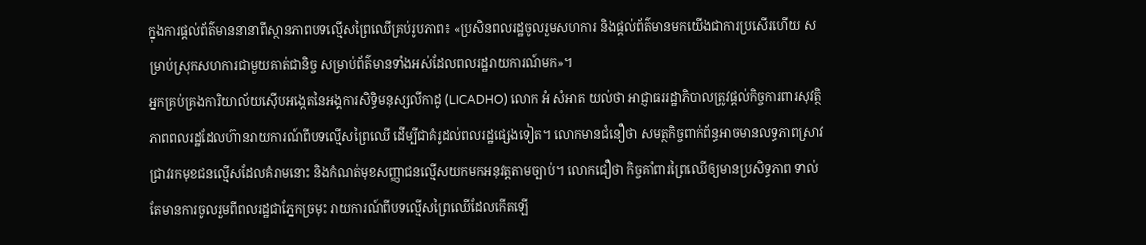ក្នុងការផ្តល់ព័ត៌មាននានាពីស្ថានភាពបទល្មើសព្រៃឈើគ្រប់រូបភាព៖ «ប្រសិនពលរដ្ឋចូលរួមសហការ និងផ្តល់ព័ត៌មានមកយើងជាការប្រសើរហើយ សម្រាប់ស្រុកសហការជាមួយគាត់ជានិច្ច សម្រាប់ព័ត៌មានទាំងអស់ដែលពលរដ្ឋរាយការណ៍មក»។
អ្នកគ្រប់គ្រងការិយាល័យស៊ើបអង្កេតនៃអង្គការសិទ្ធិមនុស្សលីកាដូ (LICADHO) លោក អំ សំអាត យល់ថា អាជ្ញាធររដ្ឋាភិបាលត្រូវផ្តល់កិច្ចការពារសុវត្ថិភាពពលរដ្ឋដែលហ៊ានរាយការណ៍ពីបទល្មើសព្រៃឈើ ដើម្បីជាគំរូដល់ពលរដ្ឋផ្សេងទៀត។ លោកមានជំនឿថា សមត្ថកិច្ចពាក់ព័ន្ធអាចមានលទ្ធភាពស្រាវជ្រាវរកមុខជនល្មើសដែលគំរាមនោះ និងកំណត់មុខសញ្ញាជនល្មើសយកមកអនុវត្តតាមច្បាប់។ លោកជឿថា កិច្ចគាំពារព្រៃឈើឲ្យមានប្រសិទ្ធភាព ទាល់តែមានការចូលរួមពីពលរដ្ឋជាភ្នែកច្រមុះ រាយការណ៍ពីបទល្មើសព្រៃឈើដែលកើតឡើ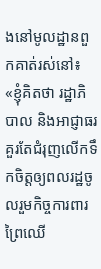ងនៅមូលដ្ឋានពួកគាត់រស់នៅ៖ «ខ្ញុំគិតថា រដ្ឋាភិបាល និងអាជ្ញាធរគួរតែជំរុញលើកទឹកចិត្តឲ្យពលរដ្ឋចូលរួមកិច្ចការពារព្រៃឈើ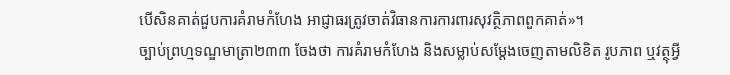បើសិនគាត់ជួបការគំរាមកំហែង អាជ្ញាធរត្រូវចាត់វិធានការការពារសុវត្ថិភាពពួកគាត់»។
ច្បាប់ព្រហ្មទណ្ឌមាត្រា២៣៣ ចែងថា ការគំរាមកំហែង និងសម្លាប់សម្ដែងចេញតាមលិខិត រូបភាព ឬវត្ថុអ្វី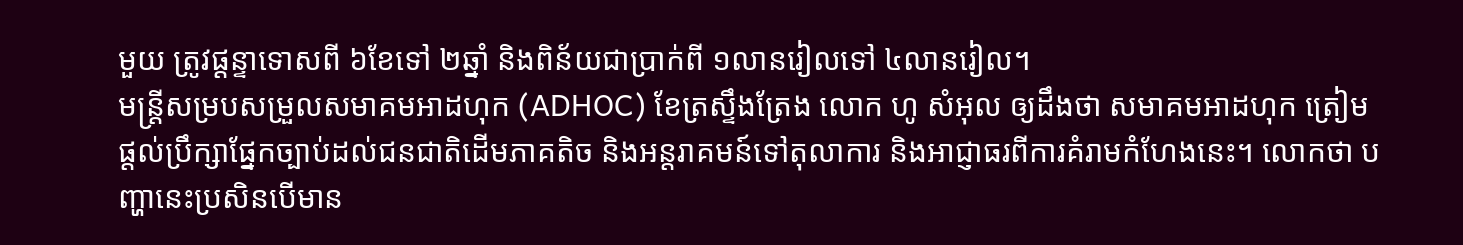មួយ ត្រូវផ្ដន្ទាទោសពី ៦ខែទៅ ២ឆ្នាំ និងពិន័យជាប្រាក់ពី ១លានរៀលទៅ ៤លានរៀល។
មន្ត្រីសម្របសម្រួលសមាគមអាដហុក (ADHOC) ខែត្រស្ទឹងត្រែង លោក ហូ សំអុល ឲ្យដឹងថា សមាគមអាដហុក ត្រៀមផ្តល់ប្រឹក្សាផ្នែកច្បាប់ដល់ជនជាតិដើមភាគតិច និងអន្តរាគមន៍ទៅតុលាការ និងអាជ្ញាធរពីការគំរាមកំហែងនេះ។ លោកថា បញ្ហានេះប្រសិនបើមាន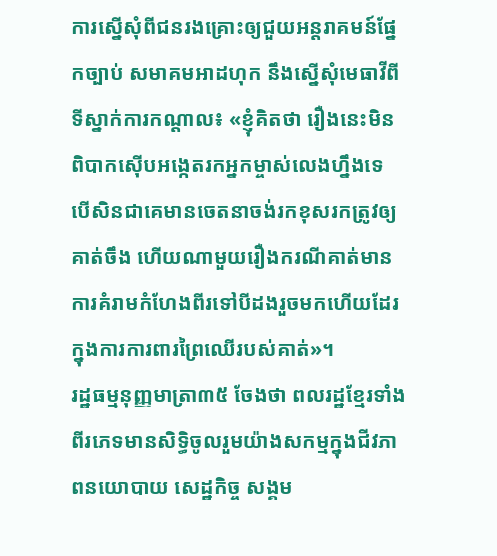ការស្នើសុំពីជនរងគ្រោះឲ្យជួយអន្តរាគមន៍ផ្នែកច្បាប់ សមាគមអាដហុក នឹងស្នើសុំមេធាវីពីទីស្នាក់ការកណ្ដាល៖ «ខ្ញុំគិតថា រឿងនេះមិនពិបាកស៊ើបអង្កេតរកអ្នកម្ចាស់លេងហ្នឹងទេ បើសិនជាគេមានចេតនាចង់រកខុសរកត្រូវឲ្យគាត់ចឹង ហើយណាមួយរឿងករណីគាត់មានការគំរាមកំហែងពីរទៅបីដងរួចមកហើយដែរ ក្នុងការការពារព្រៃឈើរបស់គាត់»។
រដ្ឋធម្មនុញ្ញមាត្រា៣៥ ចែងថា ពលរដ្ឋខ្មែរទាំងពីរភេទមានសិទ្ធិចូលរួមយ៉ាងសកម្មក្នុងជីវភាពនយោបាយ សេដ្ឋកិច្ច សង្គម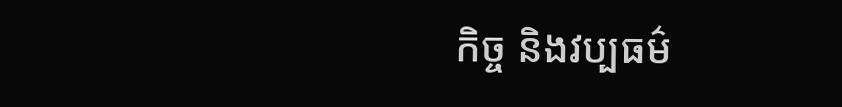កិច្ច និងវប្បធម៌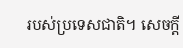របស់ប្រទេសជាតិ។ សេចក្តី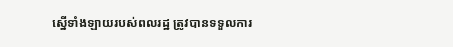ស្នើទាំងឡាយរបស់ពលរដ្ឋ ត្រូវបានទទួលការ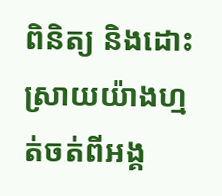ពិនិត្យ និងដោះស្រាយយ៉ាងហ្មត់ចត់ពីអង្គ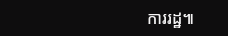ការរដ្ឋ៕